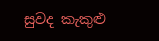සුවද කැකුළු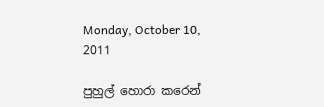Monday, October 10, 2011

පුහුල් හොරා කරෙන්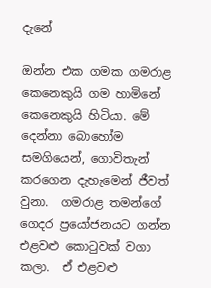දැනේ

ඔන්න එක ගමක ගමරාළ කෙනෙකුයි ගම හාමිනේ කෙනෙකුයි හිටියා. මේ දෙන්නා බොහෝම සමගියෙන්, ගොවිතැන් කරගෙන දැහැමෙන් ජීවත් වුනා.  ගමරාළ තමන්ගේ ගෙදර ප්‍රයෝජනයට ගන්න එළවළු කොටුවක් වගා කලා.  ඒ එළවළු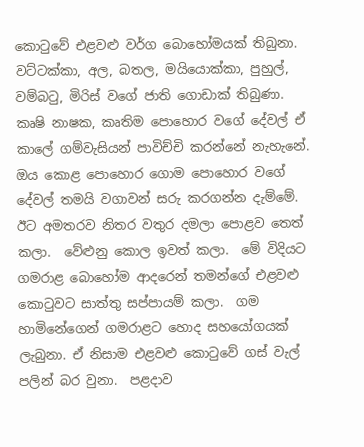කොටුවේ එළවළු වර්ග බොහෝමයක් තිබුනා.  වට්ටක්කා, අල, බතල, මයියොක්කා, පුහුල්, වම්බටු, මිරිස් වගේ ජාති ගොඩාක් තිබුණා.  කෘෂි නාෂක, කෘතිම පොහොර වගේ දේවල් ඒ කාලේ ගම්වැසියන් පාවිච්චි කරන්නේ නැහැනේ.  ඔය කොළ පොහොර ගොම පොහොර වගේ දේවල් තමයි වගාවන් සරු කරගන්න දැම්මේ.  ඊට අමතරව නිතර වතුර දමලා පොළව තෙත් කලා.  වේළුනු කොල ඉවත් කලා.  මේ විදියට ගමරාළ බොහෝම ආදරෙන් තමන්ගේ එළවළු කොටුවට සාත්තු සප්පායම් කලා.  ගම හාමිනේගෙන් ගමරාළට හොද සහයෝගයක් ලැබුනා. ඒ නිසාම එළවළු කොටුවේ ගස් වැල් පලින් බර වුනා.  පළදාව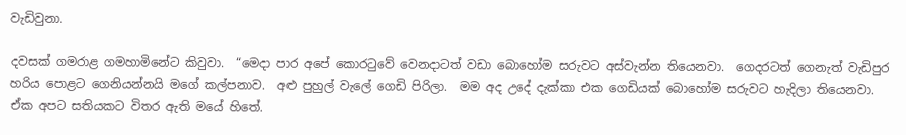වැඩිවුනා.

දවසක් ගමරාළ ගමහාමිනේට කිවුවා.  “මෙදා පාර අපේ කොරටුවේ වෙනදාටත් වඩා බොහෝම සරුවට අස්වැන්න තියෙනවා.  ගෙදරටත් ගෙනැත් වැඩිපුර හරිය පොළට ගෙනියන්නයි මගේ කල්පනාව.  අළු පුහුල් වැලේ ගෙඩි පිරිලා.  මම අද උදේ දැක්කා එක ගෙඩියක් බොහෝම සරුවට හැදිලා තියෙනවා.  ඒක අපට සතියකට විතර ඇති මයේ හිතේ.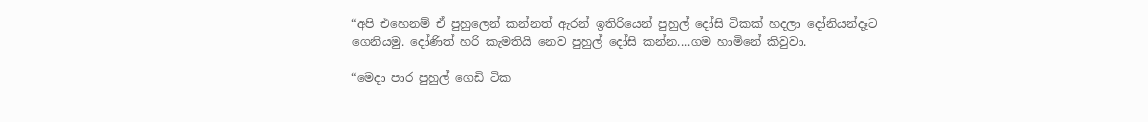“අපි එහෙනම් ඒ පුහුලෙන් කන්නත් ඇරන් ඉතිරියෙන් පුහුල් දෝසි ටිකක් හදලා දෝනියන්දෑට ගෙනියමු. දෝණිත් හරි කැමතියි නෙව පුහුල් දෝසි කන්න....ගම හාමිනේ කිවුවා.

“මෙදා පාර පුහුල් ගෙඩි ටික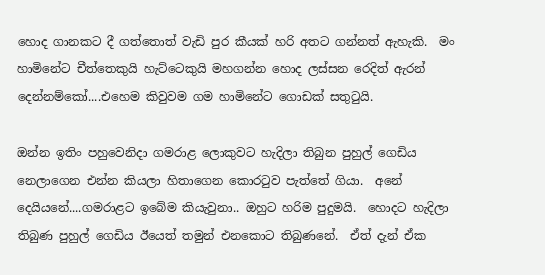හොද ගානකට දී ගත්තොත් වැඩි පුර කීයක් හරි අතට ගන්නත් ඇහැකි.  මං හාමිනේට චීත්තෙකුයි හැට්ටෙකුයි මහගන්න හොද ලස්සන රෙදිත් ඇරන් දෙන්නම්කෝ....එහෙම කිවුවම ගම හාමිනේට ගොඩක් සතුටුයි.

ඔන්න ඉතිං පහුවෙනිදා ගමරාළ ලොකුවට හැදිලා තිබුන පුහුල් ගෙඩිය නෙලාගෙන එන්න කියලා හිතාගෙන කොරටුව පැත්තේ ගියා.  අනේ දෙයියනේ....ගමරාළට ඉබේම කියැවුනා.. ඔහුට හරිම පුදුමයි.  හොදට හැදිලා තිබුණ පුහුල් ගෙඩිය ඊයෙත් තමුන් එනකොට තිබුණනේ.  ඒත් දැන් ඒක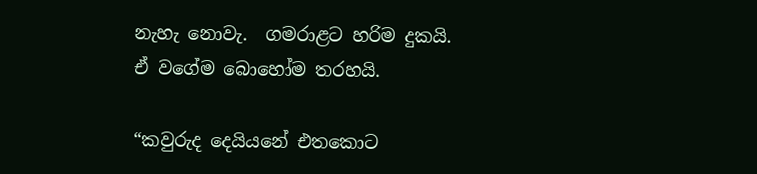නැහැ නොවැ.  ගමරාළට හරිම දුකයි.  ඒ වගේම බොහෝම තරහයි.

“කවුරුද දෙයියනේ එතකොට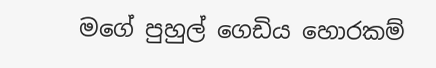මගේ පුහුල් ගෙඩිය හොරකම්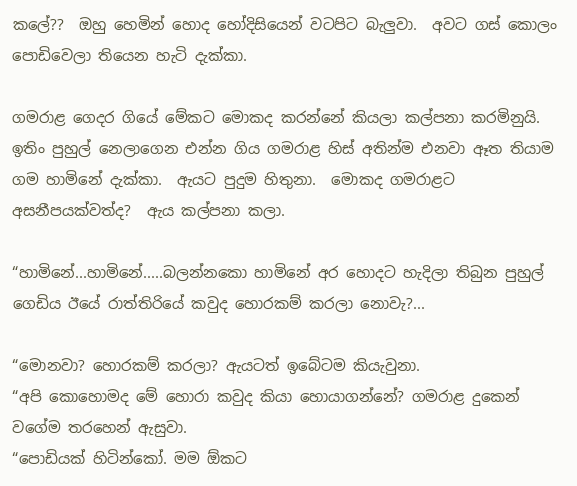කලේ??  ඔහු හෙමින් හොද හෝදිසියෙන් වටපිට බැලුවා.  අවට ගස් කොලං පොඩිවෙලා තියෙන හැටි දැක්කා.

ගමරාළ ගෙදර ගියේ මේකට මොකද කරන්නේ කියලා කල්පනා කරමිනුයි.  ඉතිං පුහුල් නෙලාගෙන එන්න ගිය ගමරාළ හිස් අතින්ම එනවා ඈත තියාම ගම හාමිනේ දැක්කා.  ඇයට පුදුම හිතුනා.  මොකද ගමරාළට අසනීපයක්වත්ද?  ඇය කල්පනා කලා.

“හාමිනේ...හාමිනේ.....බලන්නකො හාමිනේ අර හොදට හැදිලා තිබුන පුහුල් ගෙඩිය ඊයේ රාත්තිරියේ කවුද හොරකම් කරලා නොවැ?...

“මොනවා? හොරකම් කරලා? ඇයටත් ඉබේටම කියැවුනා.
“අපි කොහොමද මේ හොරා කවුද කියා හොයාගන්නේ? ගමරාළ දුකෙන් වගේම තරහෙන් ඇසුවා.
“පොඩියක් හිටින්කෝ. මම ඕකට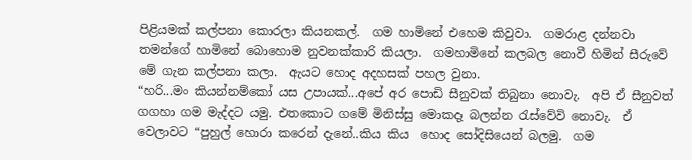පිළියමක් කල්පනා කොරලා කියනකල්.  ගම හාමිනේ එහෙම කිවුවා.  ගමරාළ දන්නවා තමන්ගේ හාමිනේ බොහොම නුවනක්කාරි කියලා.  ගමහාමිනේ කලබල නොවී හිමින් සීරුවේ මේ ගැන කල්පනා කලා.  ඇයට හොද අදහසක් පහල වුනා.
“හරි...මං කියන්නම්කෝ යස උපායක්...අපේ අර පොඩි සීනුවක් තිබුනා නොවැ.  අපි ඒ සීනුවත් ගගහා ගම මැද්දට යමු. එතකොට ගමේ මිනිස්සු මොකදෑ බලන්න රැස්වේවි නොවැ.  ඒ වෙලාවට “පුහුල් හොරා කරෙන් දැනේ..කිය කිය  හොද සෝදිසියෙන් බලමු.  ගම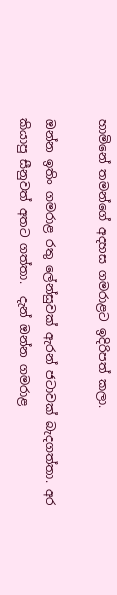හාමිනේ තමන්ගේ අදහස ගමරාළට ඉදිරිපත් කලා.

ඔන්න ඉතිං ගමරාළ රතු ලේන්සුවක් ඇරන් ජටාවක් බැදගත්තා. අර කියාපු සීනුවත් අතට ගත්තා.  දැන් ඔන්න ගමරාළ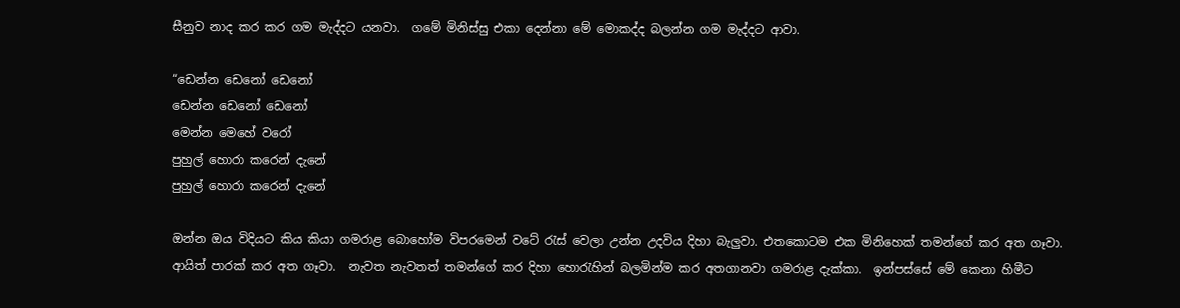සීනුව නාද කර කර ගම මැද්දට යනවා.  ගමේ මිනිස්සු එකා දෙන්නා මේ මොකද්ද බලන්න ගම මැද්දට ආවා.

“ඩෙන්න ඩෙනෝ ඩෙනෝ
ඩෙන්න ඩෙනෝ ඩෙනෝ
මෙන්න මෙහේ වරෝ
පුහුල් හොරා කරෙන් දැනේ
පුහුල් හොරා කරෙන් දැනේ

ඔන්න ඔය විදියට කිය කියා ගමරාළ බොහෝම විපරමෙන් වටේ රැස් වෙලා උන්න උදවිය දිහා බැලුවා. එතකොටම එක මිනිහෙක් තමන්ගේ කර අත ගෑවා.  ආයිත් පාරක් කර අත ගෑවා.  නැවත නැවතත් තමන්ගේ කර දිහා හොරැහින් බලමින්ම කර අතගානවා ගමරාළ දැක්කා.  ඉන්පස්සේ මේ කෙනා හිමීට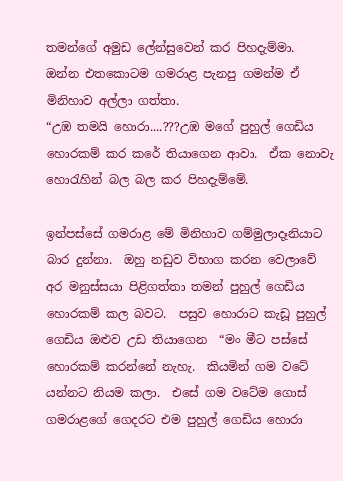තමන්ගේ අමුඩ ලේන්සුවෙන් කර පිහදැම්මා.  ඔන්න එතකොටම ගමරාළ පැනපු ගමන්ම ඒ මිනිහාව අල්ලා ගත්තා.
“උඹ තමයි හොරා....???උඹ මගේ පුහුල් ගෙඩිය හොරකම් කර කරේ තියාගෙන ආවා.  ඒක නොවැ හොරැහින් බල බල කර පිහදැම්මේ.

ඉන්පස්සේ ගමරාළ මේ මිනිහාව ගම්මුලාදෑනියාට බාර දුන්නා.  ඔහු නඩුව විභාග කරන වෙලාවේ අර මනුස්සයා පිළිගත්තා තමන් පුහුල් ගෙඩිය හොරකම් කල බවට.  පසුව හොරාට කැඩූ පුහුල් ගෙඩිය ඔළුව උඩ තියාගෙන  “මං මීට පස්සේ හොරකම් කරන්නේ නැහැ.  කියමින් ගම වටේ යන්නට නියම කලා.  එසේ ගම වටේම ගොස් ගමරාළගේ ගෙදරට එම පුහුල් ගෙඩිය හොරා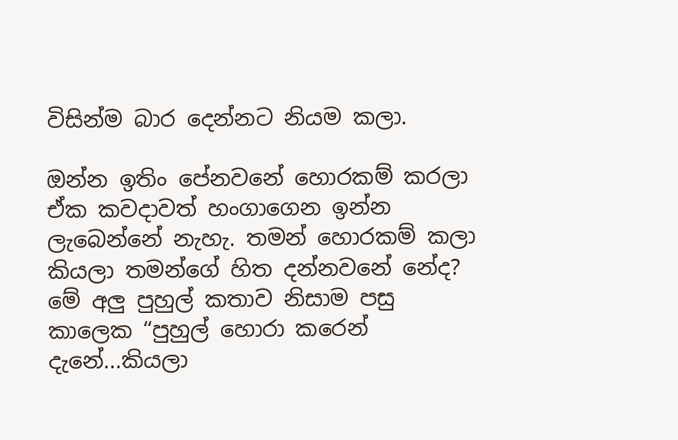විසින්ම බාර දෙන්නට නියම කලා.

ඔන්න ඉතිං පේනවනේ හොරකම් කරලා ඒක කවදාවත් හංගාගෙන ඉන්න ලැබෙන්නේ නැහැ. තමන් හොරකම් කලා කියලා තමන්ගේ හිත දන්නවනේ නේද? මේ අලු පුහුල් කතාව නිසාම පසු කාලෙක “පුහුල් හොරා කරෙන් දැනේ...කියලා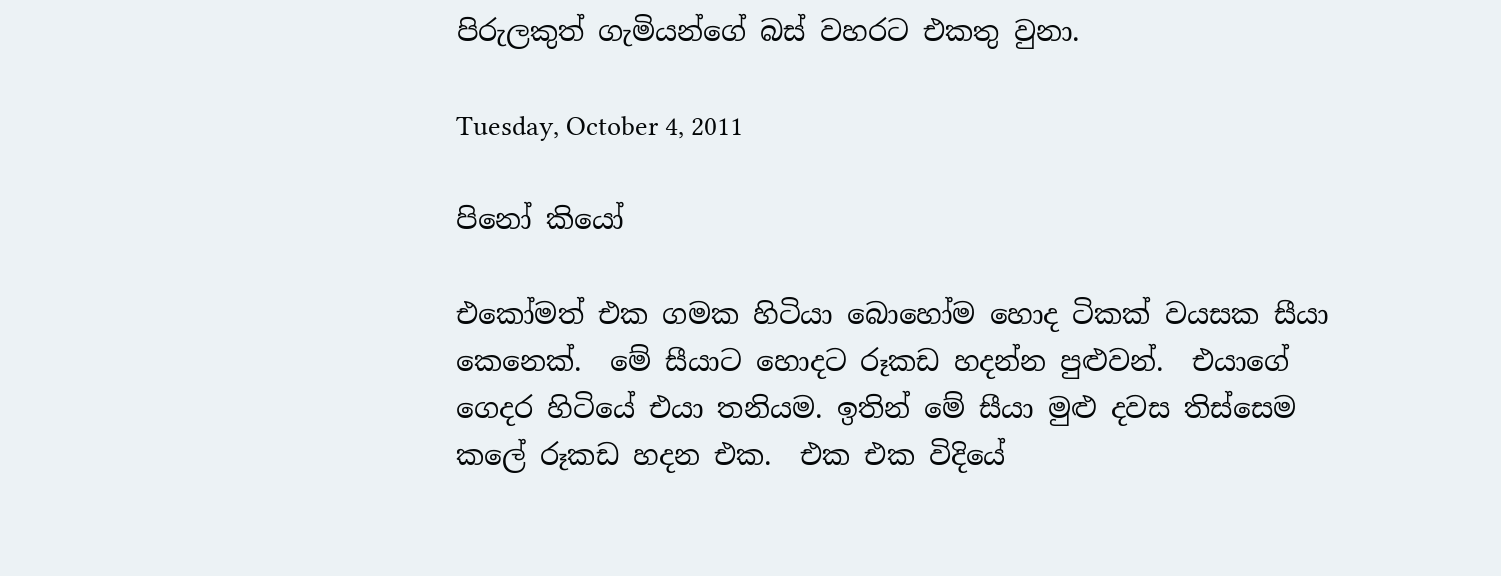පිරුලකුත් ගැමියන්ගේ බස් වහරට එකතු වුනා.

Tuesday, October 4, 2011

පිනෝ කියෝ

එකෝමත් එක ගමක හිටියා බොහෝම හොද ටිකක් වයසක සීයා කෙනෙක්.  මේ සීයාට හොදට රූකඩ හදන්න පුළුවන්.  එයාගේ ගෙදර හිටියේ එයා තනියම. ඉතින් මේ සීයා මුළු දවස තිස්සෙම කලේ රූකඩ හදන එක.  එක එක විදියේ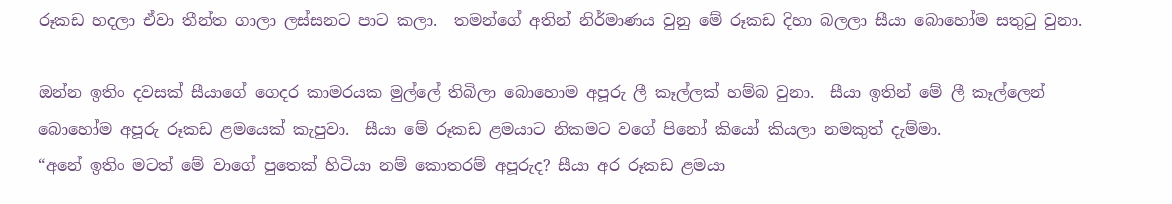රූකඩ හදලා ඒවා තීන්ත ගාලා ලස්සනට පාට කලා.  තමන්ගේ අතින් නිර්මාණය වුනු මේ රූකඩ දිහා බලලා සීයා බොහෝම සතුටු වුනා.

ඔන්න ඉතිං දවසක් සීයාගේ ගෙදර කාමරයක මුල්ලේ තිබිලා බොහොම අපූරු ලී කෑල්ලක් හම්බ වුනා.  සීයා ඉතින් මේ ලී කෑල්ලෙන් බොහෝම අපූරු රූකඩ ළමයෙක් කැපුවා.  සීයා මේ රූකඩ ළමයාට නිකමට වගේ පිනෝ කියෝ කියලා නමකුත් දැම්මා.
“අනේ ඉතිං මටත් මේ වාගේ පුතෙක් හිටියා නම් කොතරම් අපූරුද? සීයා අර රූකඩ ළමයා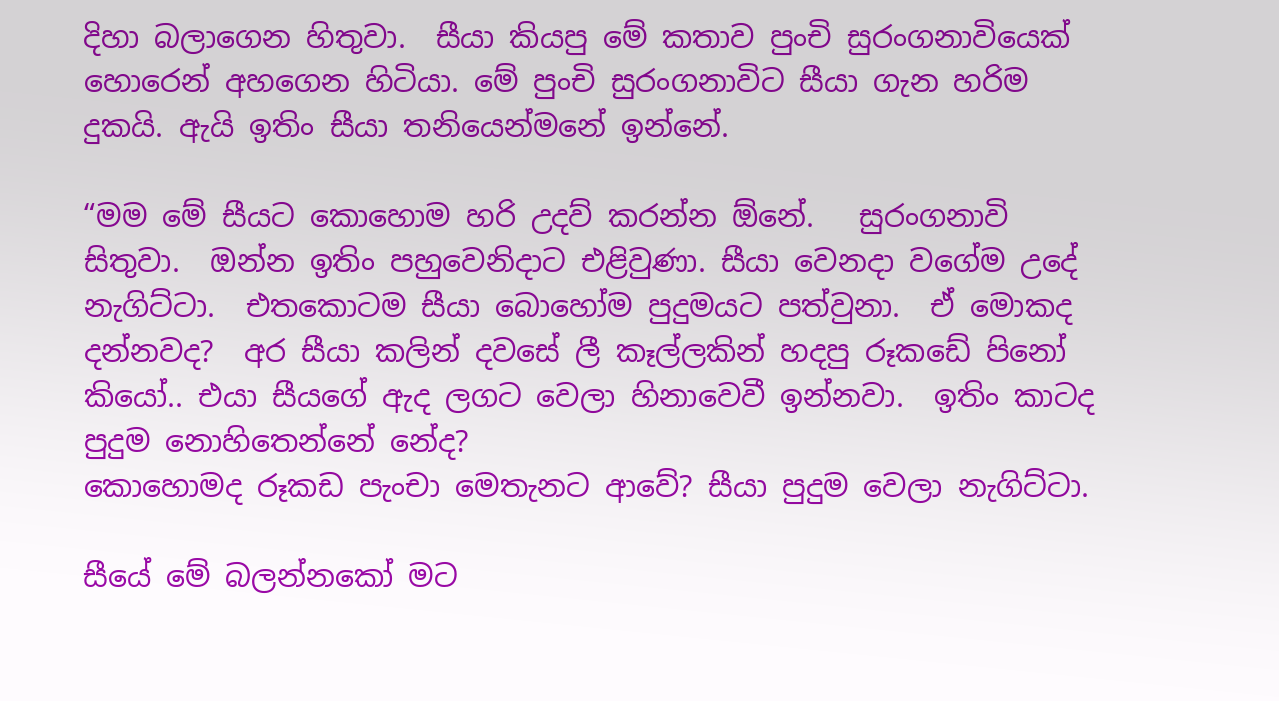දිහා බලාගෙන හිතුවා.  සීයා කියපු මේ කතාව පුංචි සුරංගනාවියෙක් හොරෙන් අහගෙන හිටියා. මේ පුංචි සුරංගනාවිට සීයා ගැන හරිම දුකයි. ඇයි ඉතිං සීයා තනියෙන්මනේ ඉන්නේ.

“මම මේ සීයට කොහොම හරි උදව් කරන්න ඕනේ.   සුරංගනාවි සිතුවා.  ඔන්න ඉතිං පහුවෙනිදාට එළිවුණා. සීයා වෙනදා වගේම උදේ නැගිට්ටා.  එතකොටම සීයා බොහෝම පුදුමයට පත්වුනා.  ඒ මොකද දන්නවද?  අර සීයා කලින් දවසේ ලී කෑල්ලකින් හදපු රූකඩේ පිනෝ කියෝ.. එයා සීයගේ ඇද ලගට වෙලා හිනාවෙවී ඉන්නවා.  ඉතිං කාටද පුදුම නොහිතෙන්නේ නේද?
කොහොමද රූකඩ පැංචා මෙතැනට ආවේ? සීයා පුදුම වෙලා නැගිට්ටා.

සීයේ මේ බලන්නකෝ මට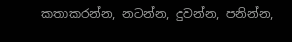කතාකරන්න, නටන්න, දුවන්න, පනින්න,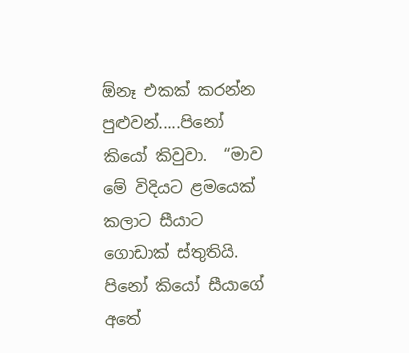ඕනෑ එකක් කරන්න පුළුවන්.....පිනෝ කියෝ කිවුවා.  “මාව මේ විදියට ළමයෙක් කලාට සීයාට ගොඩාක් ස්තුතියි.     පිනෝ කියෝ සීයාගේ අතේ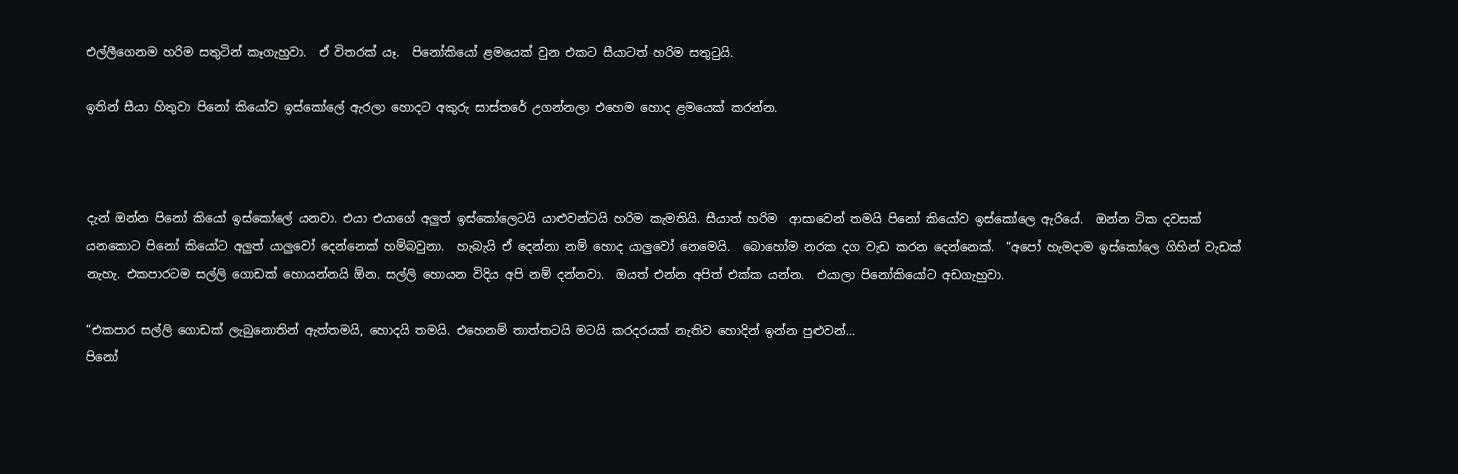එල්ලීගෙනම හරිම සතුටින් කෑගැහුවා.  ඒ විතරක් යෑ.  පිනෝකියෝ ළමයෙක් වුන එකට සීයාටත් හරිම සතුටුයි.

ඉතින් සීයා හිතුවා පිනෝ කියෝව ඉස්කෝලේ ඇරලා හොදට අකුරු සාස්තරේ උගන්නලා එහෙම හොද ළමයෙක් කරන්න.



දැන් ඔන්න පිනෝ කියෝ ඉස්කෝලේ යනවා. එයා එයාගේ අලුත් ඉස්කෝලෙටයි යාළුවන්ටයි හරිම කැමතියි. සීයාත් හරිම  ආසාවෙන් තමයි පිනෝ කියෝව ඉස්කෝලෙ ඇරියේ.  ඔන්න ටික දවසක් යනකොට පිනෝ කියෝට අලුත් යාලුවෝ දෙන්නෙක් හම්බවුනා.  හැබැයි ඒ දෙන්නා නම් හොද යාලුවෝ නෙමෙයි.  බොහෝම නරක දග වැඩ කරන දෙන්නෙක්.  “අපෝ හැමදාම ඉස්කෝලෙ ගිහින් වැඩක් නැහැ. එකපාරටම සල්ලි ගොඩක් හොයන්නයි ඕන. සල්ලි හොයන විදිය අපි නම් දන්නවා.  ඔයත් එන්න අපිත් එක්ක යන්න.  එයාලා පිනෝකියෝට අඩගැහුවා.

“එකපාර සල්ලි ගොඩක් ලැබුනොතින් ඇත්තමයි, හොදයි තමයි. එහෙනම් තාත්තටයි මටයි කරදරයක් නැතිව හොදින් ඉන්න පුළුවන්...
පිනෝ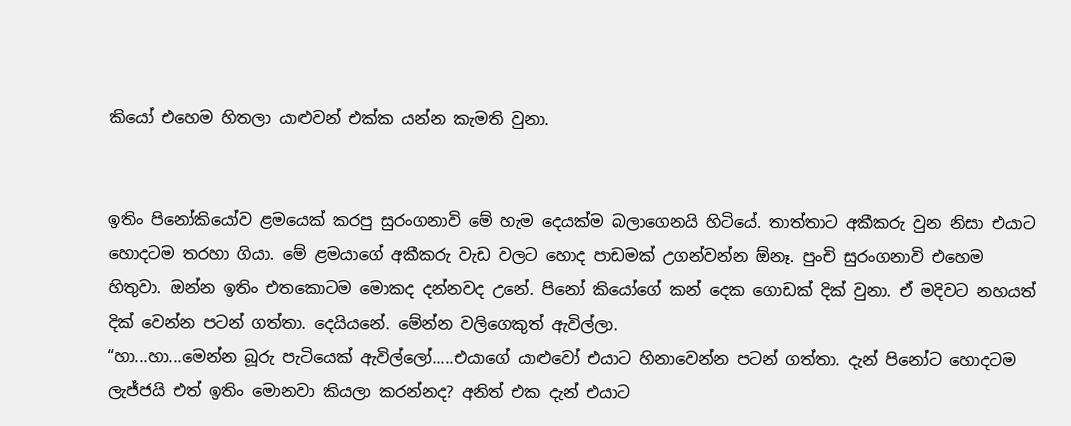කියෝ එහෙම හිතලා යාළුවන් එක්ක යන්න කැමති වුනා.


ඉතිං පිනෝකියෝව ළමයෙක් කරපු සුරංගනාවි මේ හැම දෙයක්ම බලාගෙනයි හිටියේ. තාත්තාට අකීකරු වුන නිසා එයාට හොදටම තරහා ගියා. මේ ළමයාගේ අකීකරු වැඩ වලට හොද පාඩමක් උගන්වන්න ඕනෑ. පුංචි සුරංගනාවි එහෙම හිතුවා. ඔන්න ඉතිං එතකොටම මොකද දන්නවද උනේ. පිනෝ කියෝගේ කන් දෙක ගොඩක් දික් වුනා. ඒ මදිවට නහයත් දික් වෙන්න පටන් ගත්තා. දෙයියනේ. මේන්න වලිගෙකුත් ඇවිල්ලා.
“හා...හා...මෙන්න බූරු පැටියෙක් ඇවිල්ලෝ.....එයාගේ යාළුවෝ එයාට හිනාවෙන්න පටන් ගත්තා. දැන් පිනෝට හොදටම ලැජ්ජයි එත් ඉතිං මොනවා කියලා කරන්නද? අනිත් එක දැන් එයාට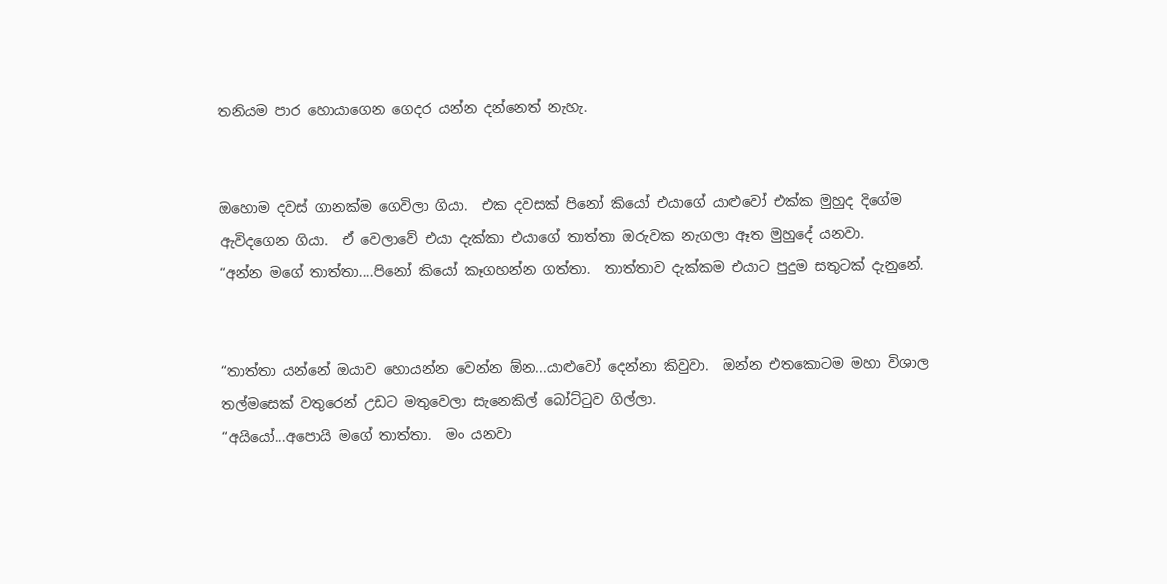තනියම පාර හොයාගෙන ගෙදර යන්න දන්නෙත් නැහැ.


ඔහොම දවස් ගානක්ම ගෙවිලා ගියා.  එක දවසක් පිනෝ කියෝ එයාගේ යාළුවෝ එක්ක මුහුද දිගේම ඇවිදගෙන ගියා.  ඒ වෙලාවේ එයා දැක්කා එයාගේ තාත්තා ඔරුවක නැගලා ඈත මුහුදේ යනවා.
“අන්න මගේ තාත්තා....පිනෝ කියෝ කෑගහන්න ගත්තා.  තාත්තාව දැක්කම එයාට පුදුම සතුටක් දැනුනේ.


“තාත්තා යන්නේ ඔයාව හොයන්න වෙන්න ඕන...යාළුවෝ දෙන්නා කිවුවා.  ඔන්න එතකොටම මහා විශාල තල්මසෙක් වතුරෙන් උඩට මතුවෙලා සැනෙකිල් බෝට්ටුව ගිල්ලා.
“අයියෝ...අපොයි මගේ තාත්තා.  මං යනවා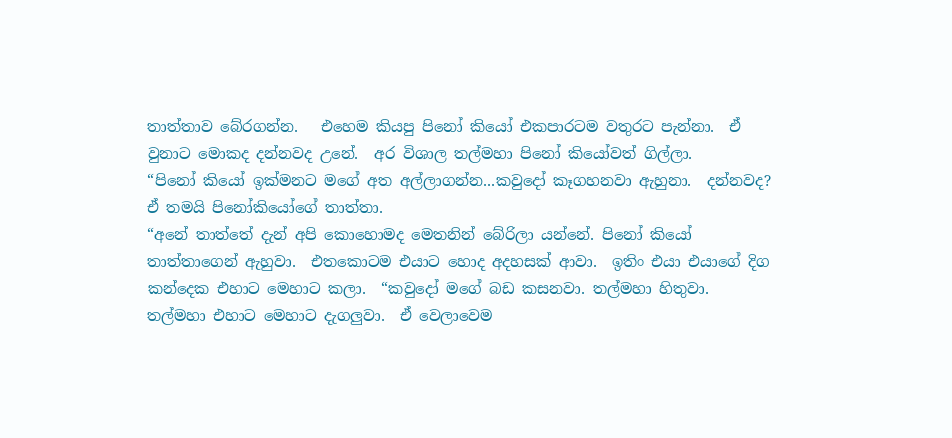තාත්තාව බේරගන්න.   එහෙම කියපු පිනෝ කියෝ එකපාරටම වතුරට පැන්නා.  ඒ වුනාට මොකද දන්නවද උනේ.  අර විශාල තල්මහා පිනෝ කියෝවත් ගිල්ලා.
“පිනෝ කියෝ ඉක්මනට මගේ අත අල්ලාගන්න...කවුදෝ කෑගහනවා ඇහුනා.  දන්නවද?  ඒ තමයි පිනෝකියෝගේ තාත්තා.
“අනේ තාත්තේ දැන් අපි කොහොමද මෙතනින් බේරිලා යන්නේ. පිනෝ කියෝ තාත්තාගෙන් ඇහුවා.  එතකොටම එයාට හොද අදහසක් ආවා.  ඉතිං එයා එයාගේ දිග කන්දෙක එහාට මෙහාට කලා.  “කවුදෝ මගේ බඩ කසනවා. තල්මහා හිතුවා.  තල්මහා එහාට මෙහාට දැගලුවා.  ඒ වෙලාවෙම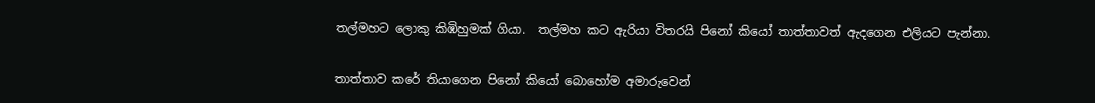තල්මහට ලොකු කිඹිහුමක් ගියා.  තල්මහ කට ඇරියා විතරයි පිනෝ කියෝ තාත්තාවත් ඇදගෙන එලියට පැන්නා.


තාත්තාව කරේ තියාගෙන පිනෝ කියෝ බොහෝම අමාරුවෙන්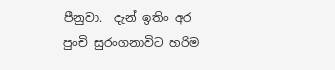පීනුවා.  දැන් ඉතිං අර පුංචි සුරංගනාවිට හරිම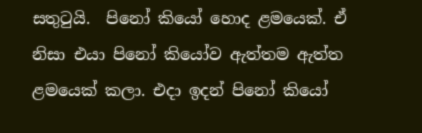සතුටුයි.  පිනෝ කියෝ හොද ළමයෙක්. ඒ නිසා එයා පිනෝ කියෝව ඇත්තම ඇත්ත ළමයෙක් කලා. එදා ඉදන් පිනෝ කියෝ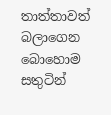තාත්තාවත් බලාගෙන බොහොම සතුටින්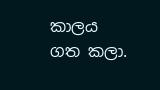කාලය ගත කලා.